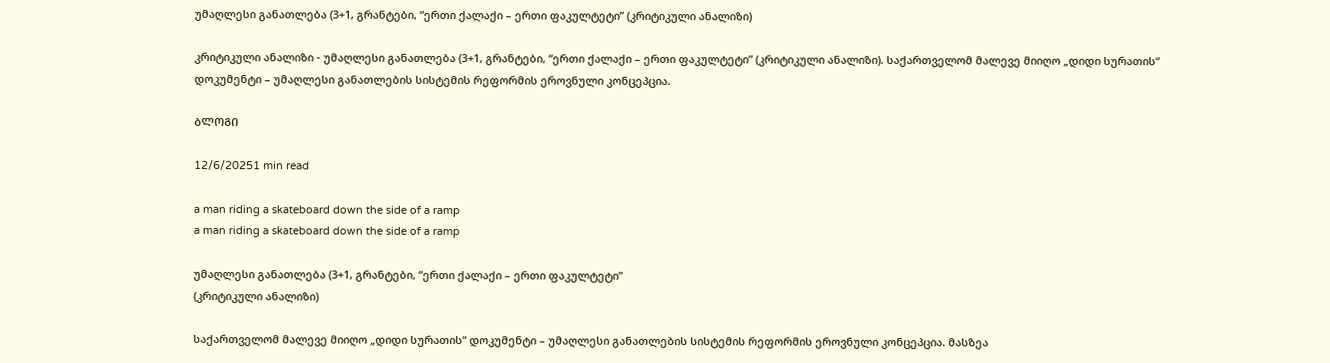უმაღლესი განათლება (3+1, გრანტები, “ერთი ქალაქი – ერთი ფაკულტეტი” (კრიტიკული ანალიზი)

კრიტიკული ანალიზი - უმაღლესი განათლება (3+1, გრანტები, “ერთი ქალაქი – ერთი ფაკულტეტი” (კრიტიკული ანალიზი). საქართველომ მალევე მიიღო „დიდი სურათის“ დოკუმენტი – უმაღლესი განათლების სისტემის რეფორმის ეროვნული კონცეპცია.

ᲑᲚᲝᲒᲘ

12/6/20251 min read

a man riding a skateboard down the side of a ramp
a man riding a skateboard down the side of a ramp

უმაღლესი განათლება (3+1, გრანტები, “ერთი ქალაქი – ერთი ფაკულტეტი”
(კრიტიკული ანალიზი)

საქართველომ მალევე მიიღო „დიდი სურათის“ დოკუმენტი – უმაღლესი განათლების სისტემის რეფორმის ეროვნული კონცეპცია. მასზეა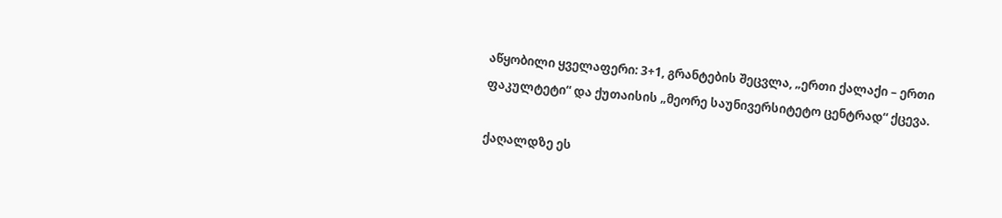აწყობილი ყველაფერი: 3+1, გრანტების შეცვლა, „ერთი ქალაქი – ერთი ფაკულტეტი“ და ქუთაისის „მეორე საუნივერსიტეტო ცენტრად“ ქცევა.

ქაღალდზე ეს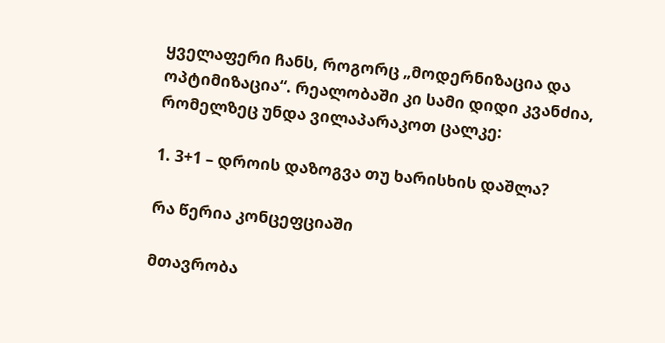ყველაფერი ჩანს, როგორც „მოდერნიზაცია და ოპტიმიზაცია“. რეალობაში კი სამი დიდი კვანძია, რომელზეც უნდა ვილაპარაკოთ ცალკე:

1. 3+1 – დროის დაზოგვა თუ ხარისხის დაშლა?

რა წერია კონცეფციაში

მთავრობა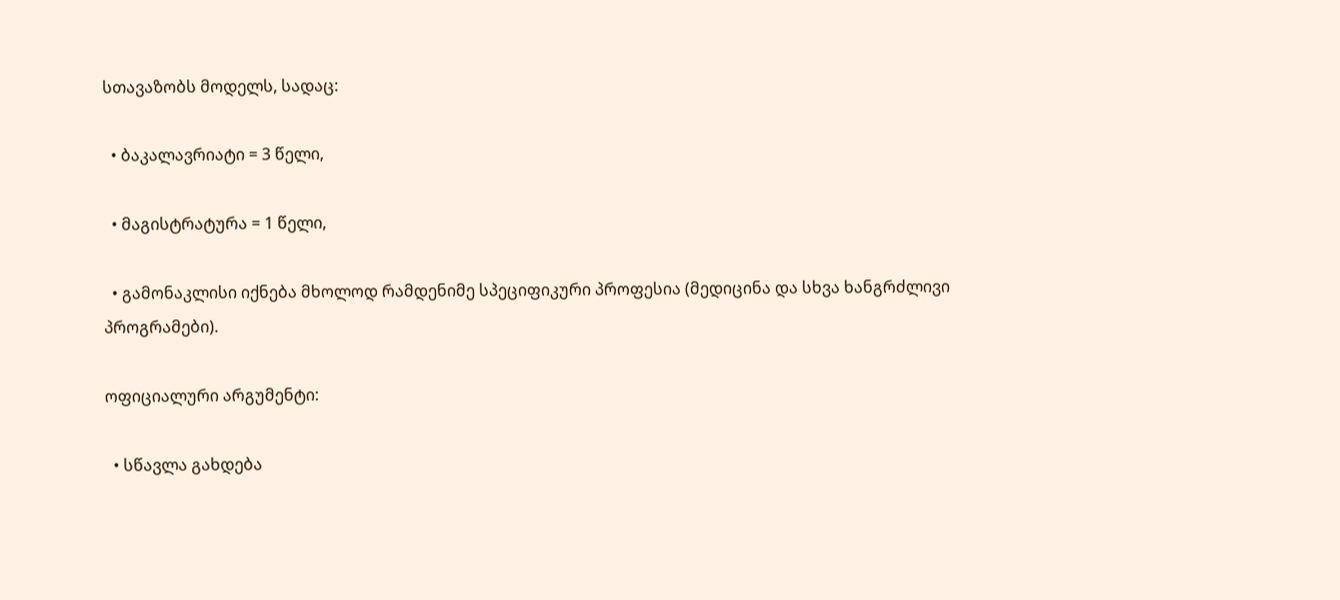სთავაზობს მოდელს, სადაც:

  • ბაკალავრიატი = 3 წელი,

  • მაგისტრატურა = 1 წელი,

  • გამონაკლისი იქნება მხოლოდ რამდენიმე სპეციფიკური პროფესია (მედიცინა და სხვა ხანგრძლივი პროგრამები).

ოფიციალური არგუმენტი:

  • სწავლა გახდება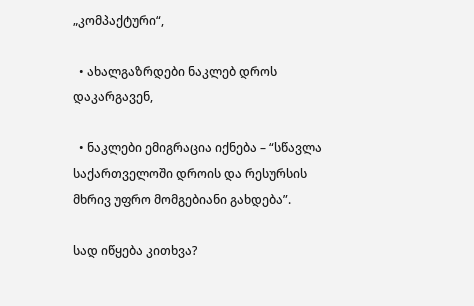„კომპაქტური“,

  • ახალგაზრდები ნაკლებ დროს დაკარგავენ,

  • ნაკლები ემიგრაცია იქნება – “სწავლა საქართველოში დროის და რესურსის მხრივ უფრო მომგებიანი გახდება”.

სად იწყება კითხვა?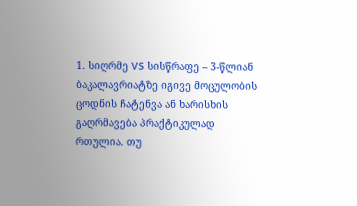1. სიღრმე VS სისწრაფე – 3-წლიან ბაკალავრიატზე იგივე მოცულობის ცოდნის ჩატენვა ან ხარისხის გაღრმავება პრაქტიკულად რთულია. თუ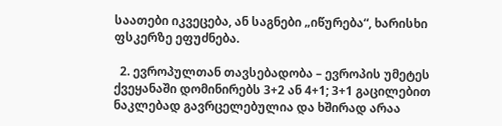საათები იკვეცება, ან საგნები „იწურება“, ხარისხი ფსკერზე ეფუძნება.

  2. ევროპულთან თავსებადობა – ევროპის უმეტეს ქვეყანაში დომინირებს 3+2 ან 4+1; 3+1 გაცილებით ნაკლებად გავრცელებულია და ხშირად არაა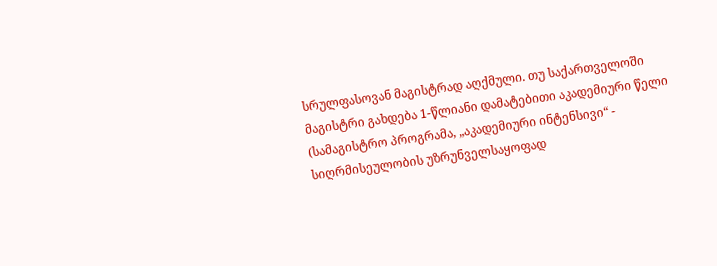სრულფასოვან მაგისტრად აღქმული. თუ საქართველოში მაგისტრი გახდება 1-წლიანი დამატებითი აკადემიური წელი (სამაგისტრო პროგრამა, „აკადემიური ინტენსივი“ - სიღრმისეულობის უზრუნველსაყოფად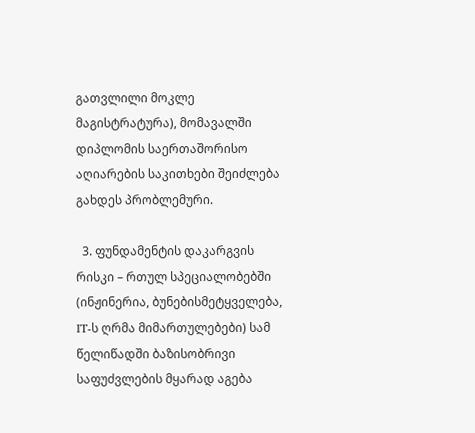გათვლილი მოკლე მაგისტრატურა), მომავალში დიპლომის საერთაშორისო აღიარების საკითხები შეიძლება გახდეს პრობლემური.

  3. ფუნდამენტის დაკარგვის რისკი – რთულ სპეციალობებში (ინჟინერია, ბუნებისმეტყველება, IT-ს ღრმა მიმართულებები) სამ წელიწადში ბაზისობრივი საფუძვლების მყარად აგება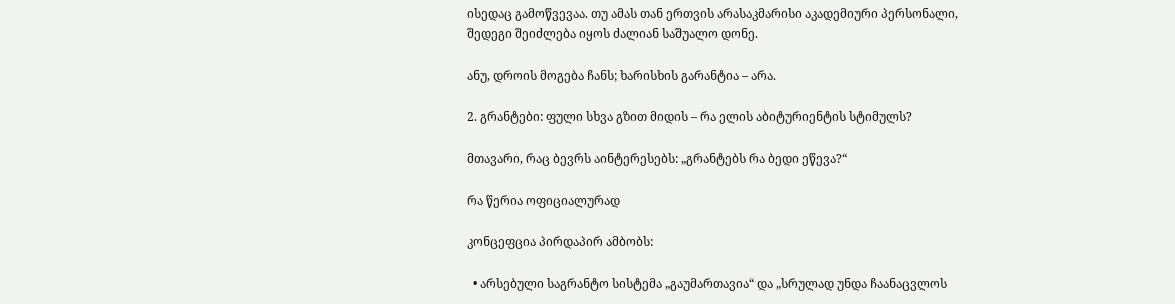ისედაც გამოწვევაა. თუ ამას თან ერთვის არასაკმარისი აკადემიური პერსონალი, შედეგი შეიძლება იყოს ძალიან საშუალო დონე.

ანუ, დროის მოგება ჩანს; ხარისხის გარანტია – არა.

2. გრანტები: ფული სხვა გზით მიდის – რა ელის აბიტურიენტის სტიმულს?

მთავარი, რაც ბევრს აინტერესებს: „გრანტებს რა ბედი ეწევა?“

რა წერია ოფიციალურად

კონცეფცია პირდაპირ ამბობს:

  • არსებული საგრანტო სისტემა „გაუმართავია“ და „სრულად უნდა ჩაანაცვლოს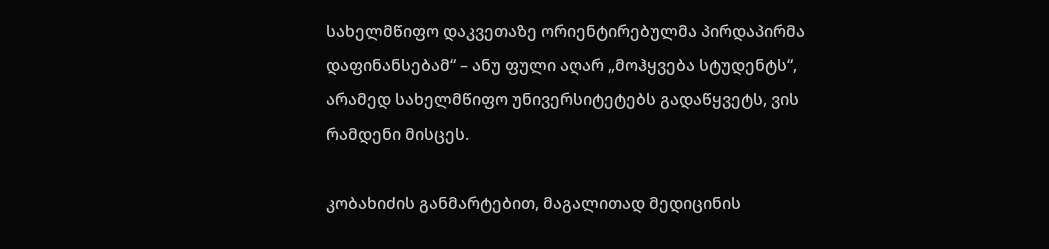სახელმწიფო დაკვეთაზე ორიენტირებულმა პირდაპირმა დაფინანსებამ“ – ანუ ფული აღარ „მოჰყვება სტუდენტს“, არამედ სახელმწიფო უნივერსიტეტებს გადაწყვეტს, ვის რამდენი მისცეს.

კობახიძის განმარტებით, მაგალითად მედიცინის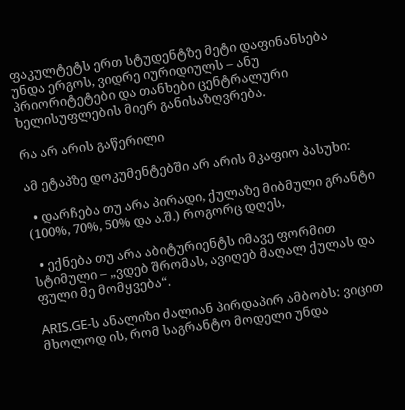ფაკულტეტს ერთ სტუდენტზე მეტი დაფინანსება უნდა ერგოს, ვიდრე იურიდიულს – ანუ პრიორიტეტები და თანხები ცენტრალური ხელისუფლების მიერ განისაზღვრება.

რა არ არის გაწერილი

ამ ეტაპზე დოკუმენტებში არ არის მკაფიო პასუხი:

  • დარჩება თუ არა პირადი, ქულაზე მიბმული გრანტი (100%, 70%, 50% და ა.შ.) როგორც დღეს,

  • ექნება თუ არა აბიტურიენტს იმავე ფორმით სტიმული – „ვდებ შრომას, ავიღებ მაღალ ქულას და ფული მე მომყვება“.

ARIS.GE-ს ანალიზი ძალიან პირდაპირ ამბობს: ვიცით მხოლოდ ის, რომ საგრანტო მოდელი უნდა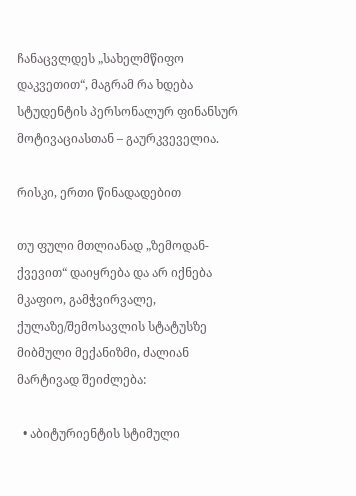ჩანაცვლდეს „სახელმწიფო დაკვეთით“, მაგრამ რა ხდება სტუდენტის პერსონალურ ფინანსურ მოტივაციასთან – გაურკვეველია.

რისკი, ერთი წინადადებით

თუ ფული მთლიანად „ზემოდან-ქვევით“ დაიყრება და არ იქნება მკაფიო, გამჭვირვალე, ქულაზე/შემოსავლის სტატუსზე მიბმული მექანიზმი, ძალიან მარტივად შეიძლება:

  • აბიტურიენტის სტიმული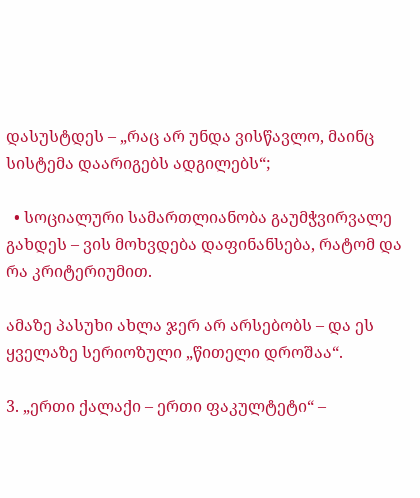დასუსტდეს – „რაც არ უნდა ვისწავლო, მაინც სისტემა დაარიგებს ადგილებს“;

  • სოციალური სამართლიანობა გაუმჭვირვალე გახდეს – ვის მოხვდება დაფინანსება, რატომ და რა კრიტერიუმით.

ამაზე პასუხი ახლა ჯერ არ არსებობს – და ეს ყველაზე სერიოზული „წითელი დროშაა“.

3. „ერთი ქალაქი – ერთი ფაკულტეტი“ –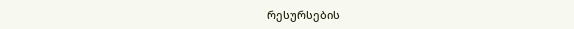რესურსების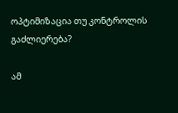ოპტიმიზაცია თუ კონტროლის გაძლიერება?

ამ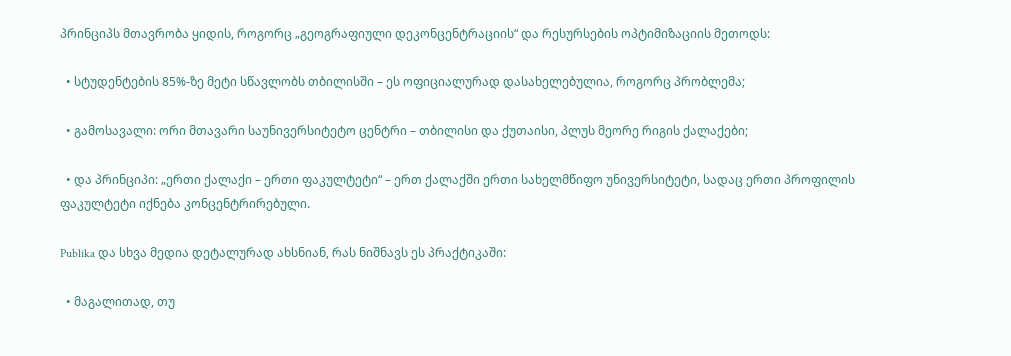პრინციპს მთავრობა ყიდის, როგორც „გეოგრაფიული დეკონცენტრაციის“ და რესურსების ოპტიმიზაციის მეთოდს:

  • სტუდენტების 85%-ზე მეტი სწავლობს თბილისში – ეს ოფიციალურად დასახელებულია, როგორც პრობლემა;

  • გამოსავალი: ორი მთავარი საუნივერსიტეტო ცენტრი – თბილისი და ქუთაისი, პლუს მეორე რიგის ქალაქები;

  • და პრინციპი: „ერთი ქალაქი – ერთი ფაკულტეტი“ – ერთ ქალაქში ერთი სახელმწიფო უნივერსიტეტი, სადაც ერთი პროფილის ფაკულტეტი იქნება კონცენტრირებული.

Publika და სხვა მედია დეტალურად ახსნიან, რას ნიშნავს ეს პრაქტიკაში:

  • მაგალითად, თუ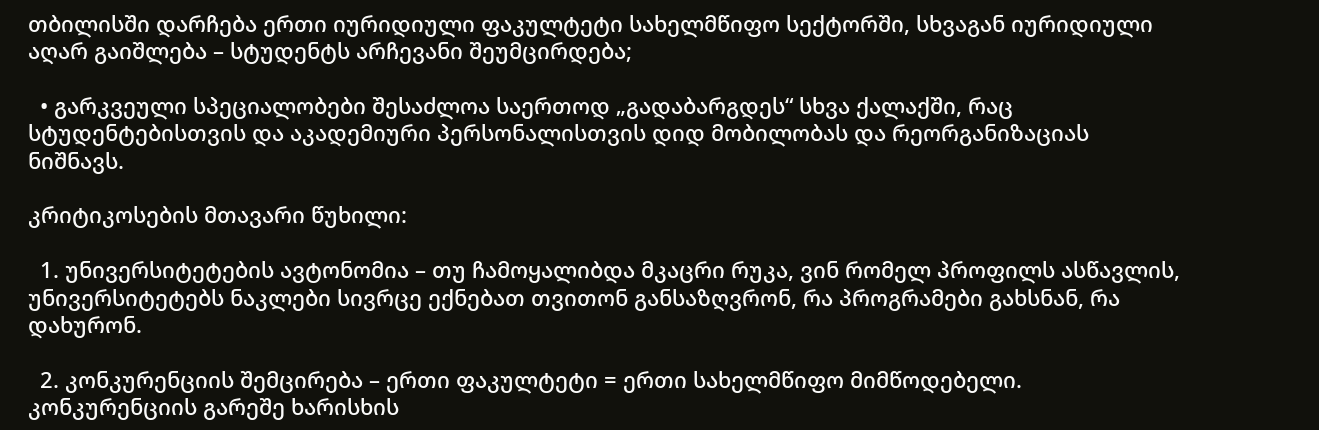თბილისში დარჩება ერთი იურიდიული ფაკულტეტი სახელმწიფო სექტორში, სხვაგან იურიდიული აღარ გაიშლება – სტუდენტს არჩევანი შეუმცირდება;

  • გარკვეული სპეციალობები შესაძლოა საერთოდ „გადაბარგდეს“ სხვა ქალაქში, რაც სტუდენტებისთვის და აკადემიური პერსონალისთვის დიდ მობილობას და რეორგანიზაციას ნიშნავს.

კრიტიკოსების მთავარი წუხილი:

  1. უნივერსიტეტების ავტონომია – თუ ჩამოყალიბდა მკაცრი რუკა, ვინ რომელ პროფილს ასწავლის, უნივერსიტეტებს ნაკლები სივრცე ექნებათ თვითონ განსაზღვრონ, რა პროგრამები გახსნან, რა დახურონ.

  2. კონკურენციის შემცირება – ერთი ფაკულტეტი = ერთი სახელმწიფო მიმწოდებელი. კონკურენციის გარეშე ხარისხის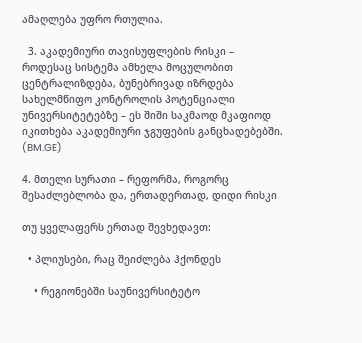ამაღლება უფრო რთულია.

  3. აკადემიური თავისუფლების რისკი – როდესაც სისტემა ამხელა მოცულობით ცენტრალიზდება, ბუნებრივად იზრდება სახელმწიფო კონტროლის პოტენციალი უნივერსიტეტებზე – ეს შიში საკმაოდ მკაფიოდ იკითხება აკადემიური ჯგუფების განცხადებებში. (BM.GE)

4. მთელი სურათი – რეფორმა, როგორც შესაძლებლობა და, ერთადერთად, დიდი რისკი

თუ ყველაფერს ერთად შევხედავთ:

  • პლიუსები, რაც შეიძლება ჰქონდეს

    • რეგიონებში საუნივერსიტეტო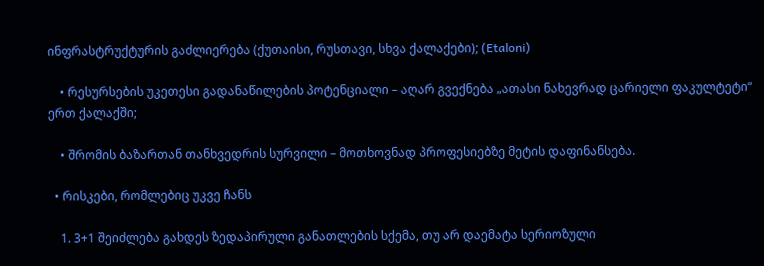ინფრასტრუქტურის გაძლიერება (ქუთაისი, რუსთავი, სხვა ქალაქები); (Etaloni)

    • რესურსების უკეთესი გადანაწილების პოტენციალი – აღარ გვექნება „ათასი ნახევრად ცარიელი ფაკულტეტი“ ერთ ქალაქში;

    • შრომის ბაზართან თანხვედრის სურვილი – მოთხოვნად პროფესიებზე მეტის დაფინანსება.

  • რისკები, რომლებიც უკვე ჩანს

    1. 3+1 შეიძლება გახდეს ზედაპირული განათლების სქემა, თუ არ დაემატა სერიოზული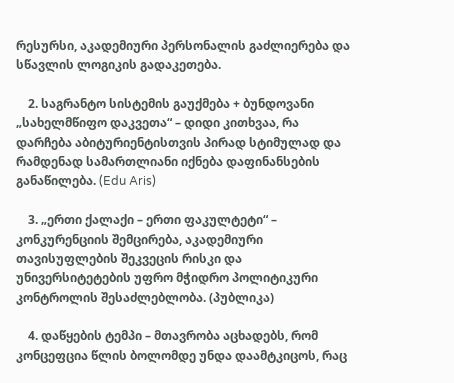რესურსი, აკადემიური პერსონალის გაძლიერება და სწავლის ლოგიკის გადაკეთება.

    2. საგრანტო სისტემის გაუქმება + ბუნდოვანი „სახელმწიფო დაკვეთა“ – დიდი კითხვაა, რა დარჩება აბიტურიენტისთვის პირად სტიმულად და რამდენად სამართლიანი იქნება დაფინანსების განაწილება. (Edu Aris)

    3. „ერთი ქალაქი – ერთი ფაკულტეტი“ – კონკურენციის შემცირება, აკადემიური თავისუფლების შეკვეცის რისკი და უნივერსიტეტების უფრო მჭიდრო პოლიტიკური კონტროლის შესაძლებლობა. (პუბლიკა)

    4. დაწყების ტემპი – მთავრობა აცხადებს, რომ კონცეფცია წლის ბოლომდე უნდა დაამტკიცოს, რაც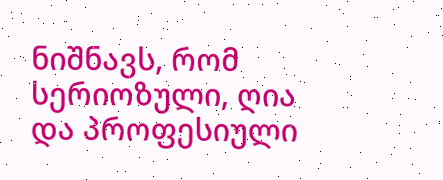ნიშნავს, რომ სერიოზული, ღია და პროფესიული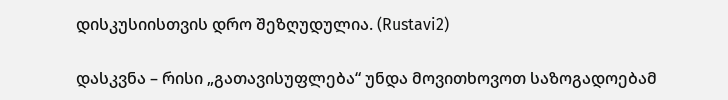დისკუსიისთვის დრო შეზღუდულია. (Rustavi2)

დასკვნა – რისი „გათავისუფლება“ უნდა მოვითხოვოთ საზოგადოებამ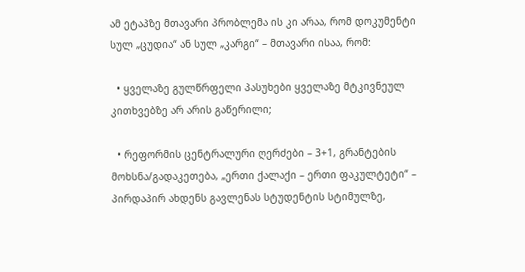ამ ეტაპზე მთავარი პრობლემა ის კი არაა, რომ დოკუმენტი სულ „ცუდია“ ან სულ „კარგი“ – მთავარი ისაა, რომ:

  • ყველაზე გულწრფელი პასუხები ყველაზე მტკივნეულ კითხვებზე არ არის გაწერილი;

  • რეფორმის ცენტრალური ღერძები – 3+1, გრანტების მოხსნა/გადაკეთება, „ერთი ქალაქი – ერთი ფაკულტეტი“ – პირდაპირ ახდენს გავლენას სტუდენტის სტიმულზე,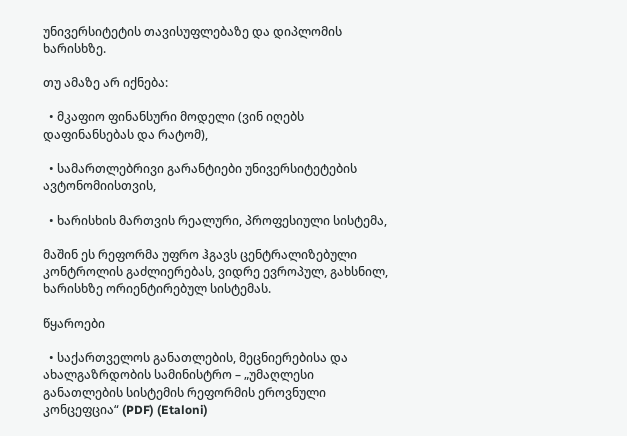უნივერსიტეტის თავისუფლებაზე და დიპლომის ხარისხზე.

თუ ამაზე არ იქნება:

  • მკაფიო ფინანსური მოდელი (ვინ იღებს დაფინანსებას და რატომ),

  • სამართლებრივი გარანტიები უნივერსიტეტების ავტონომიისთვის,

  • ხარისხის მართვის რეალური, პროფესიული სისტემა,

მაშინ ეს რეფორმა უფრო ჰგავს ცენტრალიზებული კონტროლის გაძლიერებას, ვიდრე ევროპულ, გახსნილ, ხარისხზე ორიენტირებულ სისტემას.

წყაროები

  • საქართველოს განათლების, მეცნიერებისა და ახალგაზრდობის სამინისტრო – „უმაღლესი განათლების სისტემის რეფორმის ეროვნული კონცეფცია“ (PDF) (Etaloni)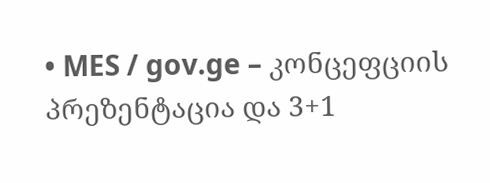• MES / gov.ge – კონცეფციის პრეზენტაცია და 3+1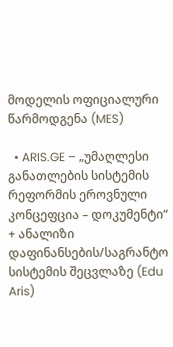მოდელის ოფიციალური წარმოდგენა (MES)

  • ARIS.GE – „უმაღლესი განათლების სისტემის რეფორმის ეროვნული კონცეფცია – დოკუმენტი“ + ანალიზი დაფინანსების/საგრანტო სისტემის შეცვლაზე (Edu Aris)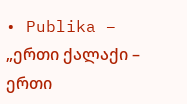• Publika – „ერთი ქალაქი – ერთი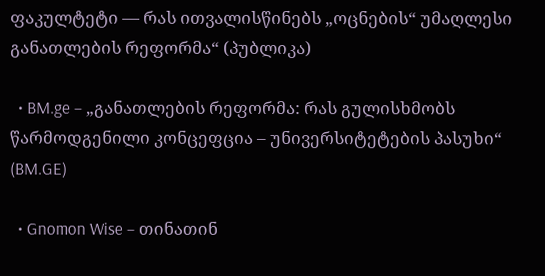ფაკულტეტი — რას ითვალისწინებს „ოცნების“ უმაღლესი განათლების რეფორმა“ (პუბლიკა)

  • BM.ge – „განათლების რეფორმა: რას გულისხმობს წარმოდგენილი კონცეფცია – უნივერსიტეტების პასუხი“ (BM.GE)

  • Gnomon Wise – თინათინ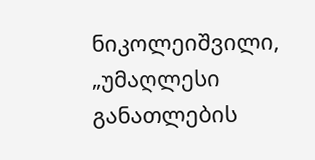ნიკოლეიშვილი, „უმაღლესი განათლების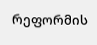რეფორმის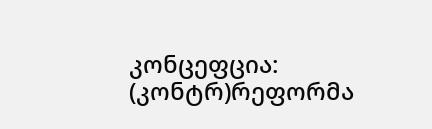კონცეფცია: (კონტრ)რეფორმა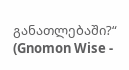განათლებაში?“ (Gnomon Wise -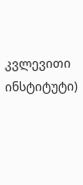კვლევითი ინსტიტუტი)